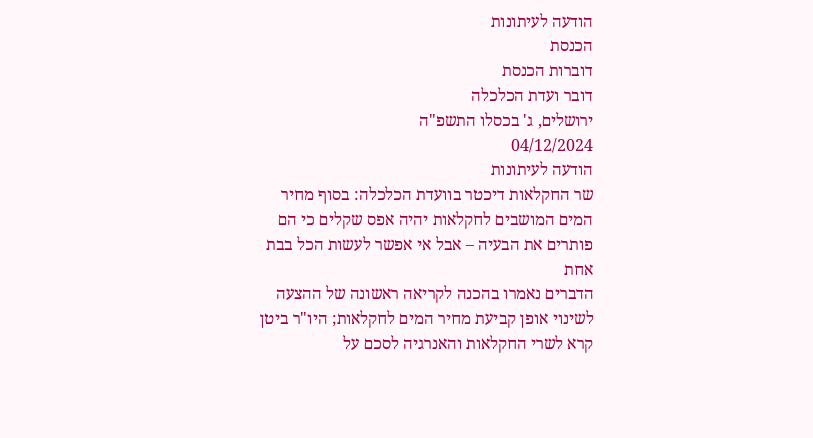הודעה לעיתונות
הכנסת
דוברות הכנסת
דובר ועדת הכלכלה
ירושלים, ג' בכסלו התשפ"ה
04/12/2024
הודעה לעיתונות
שר החקלאות דיכטר בוועדת הכלכלה: בסוף מחיר המים המושבים לחקלאות יהיה אפס שקלים כי הם פותרים את הבעיה – אבל אי אפשר לעשות הכל בבת אחת
הדברים נאמרו בהכנה לקריאה ראשונה של ההצעה לשינוי אופן קביעת מחיר המים לחקלאות; היו"ר ביטן קרא לשרי החקלאות והאנרגיה לסכם על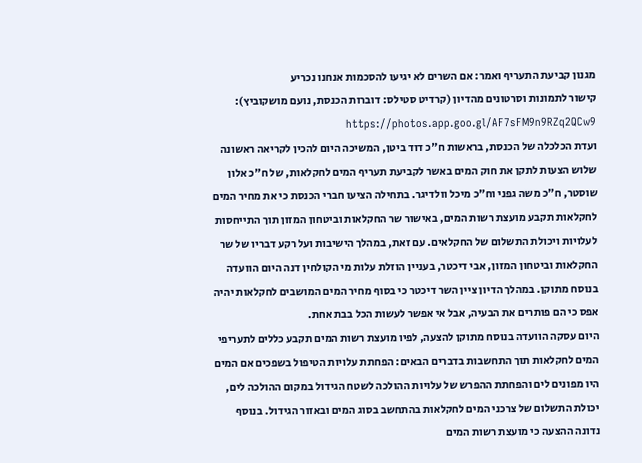מגנון קביעת התעריף ואמר: אם השרים לא יגיעו להסכמות אנחנו נכריע
קישור לתמונות וסרטונים מהדיון (קרדיט סטילס: דוברות הכנסת, נועם מושקוביץ): https://photos.app.goo.gl/AF7sFM9n9RZq2QCw9
ועדת הכלכלה של הכנסת, בראשות ח"כ דוד ביטן, המשיכה היום להכין לקריאה ראשונה שלוש הצעות לתקן את חוק המים באשר לקביעת תעריף המים לחקלאות, של ח"כ אלון שוסטר, ח"כ משה גפני וח"כ מיכל וולדיגר. בתחילה הציעו חברי הכנסת כי את מחיר המים לחקלאות תקבע מועצת רשות המים, באישור שר החקלאות וביטחון המזון תוך התייחסות לעלויות ויכולת התשלום של החקלאים. עם זאת, במהלך הישיבות ועל רקע דבריו של שר החקלאות וביטחון המזון, אבי דיכטר, בעניין הוזלת עלות מי הקולחין דנה היום הוועדה בנוסח מתוקן. במהלך הדיון ציין השר דיכטר כי בסוף מחיר המים המושבים לחקלאות יהיה אפס כי הם פותרים את הבעיה, אבל אי אפשר לעשות הכל בבת אחת.
היום עסקה הוועדה בנוסח מתוקן להצעה, לפיו מועצת רשות המים תקבע כללים לתעריפי המים לחקלאות תוך התחשבות בדברים הבאים: הפחתת עלויות הטיפול בשפכים אם המים היו מפונים לים והפחתת ההפרש של עלויות ההולכה לשטח הגידול במקום ההולכה לים, יכולת התשלום של צרכני המים לחקלאות בהתחשב בסוג המים ובאזור הגידול. בנוסף נדונה ההצעה כי מועצת רשות המים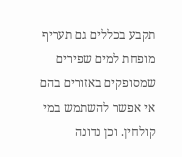תקבע בכללים גם תעריף מופחת למים שפירים שמסופקים באזורים בהם אי אפשר להשתמש במי קולחין. וכן נדונה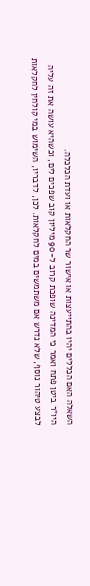השאלה האם הכללים יהיו בהתייעצות או אישור שר החקלאות או ועדת הכלכלה.
היו"ר ביטן פתח ואמר כי המדינה שופכת קרוב ל-90 מיליון קוב שפכים לים, וכשהיא עושה את זה עליה לבצע טיהור נוסף, שלא נדרש אם משתמשים במים לחקלאות. לכן, לדבריו, השימוש במי קולחין לחקלאות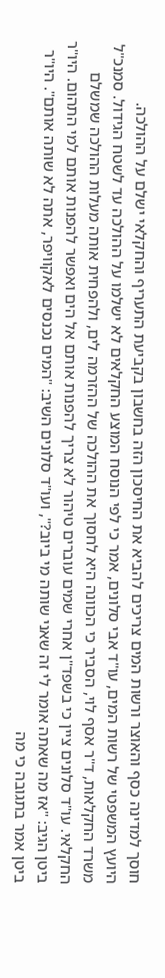חוסך למדינה כסף והאוצר ורשות המים צריכים להביא את החיסכון הזה בחשבון בקביעת התעריף והחקלאי ישלם על ההולכה.
היועץ המשפטי של רשות המים, עו"ד אבי סלונים, אמר כי לפי הנוסח המוצע החקלאים לא ישלמו על ההולכה עד לשטח הגידול. סמנכ"ל משרד החקלאות, ד"ר אסף לוי, הסביר כי הכוונה היא לחסוך את ההולכה של ההזרמה לים, ולהפחית אותה מעלות ההולכה שמשלם החקלאי. עו"ד סלונים ציין כי בשפד"ן אחרי שמים עוברים טיהור לא צריך להפנות אותם אל הים ואפשר להפנות אותם למי התהום. היו"ר ביטן הגיב: "אז מה שאתה אומר לי זה שאני שותה מי ביוב?", ועו"ד סלונים השיב: "המים נכנסים לאקוויפר, אתה לא שותה אותם". היו"ר ביטן אמר בתגובה כי מה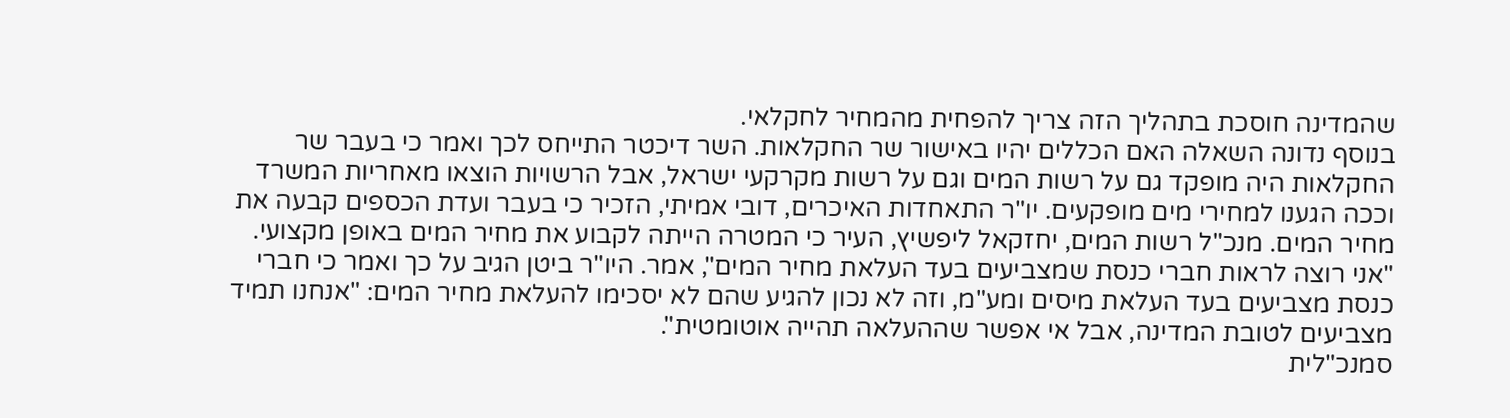שהמדינה חוסכת בתהליך הזה צריך להפחית מהמחיר לחקלאי.
בנוסף נדונה השאלה האם הכללים יהיו באישור שר החקלאות. השר דיכטר התייחס לכך ואמר כי בעבר שר החקלאות היה מופקד גם על רשות המים וגם על רשות מקרקעי ישראל, אבל הרשויות הוצאו מאחריות המשרד וככה הגענו למחירי מים מופקעים. יו"ר התאחדות האיכרים, דובי אמיתי, הזכיר כי בעבר ועדת הכספים קבעה את מחיר המים. מנכ"ל רשות המים, יחזקאל ליפשיץ, העיר כי המטרה הייתה לקבוע את מחיר המים באופן מקצועי. "אני רוצה לראות חברי כנסת שמצביעים בעד העלאת מחיר המים", אמר. היו"ר ביטן הגיב על כך ואמר כי חברי כנסת מצביעים בעד העלאת מיסים ומע"מ, וזה לא נכון להגיע שהם לא יסכימו להעלאת מחיר המים: "אנחנו תמיד מצביעים לטובת המדינה, אבל אי אפשר שההעלאה תהייה אוטומטית".
סמנכ"לית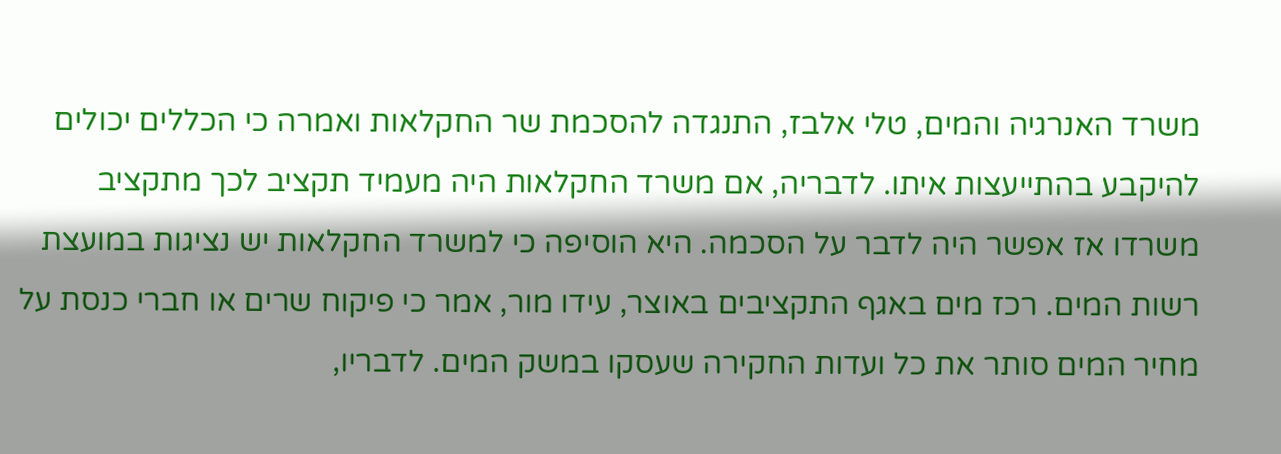משרד האנרגיה והמים, טלי אלבז, התנגדה להסכמת שר החקלאות ואמרה כי הכללים יכולים להיקבע בהתייעצות איתו. לדבריה, אם משרד החקלאות היה מעמיד תקציב לכך מתקציב משרדו אז אפשר היה לדבר על הסכמה. היא הוסיפה כי למשרד החקלאות יש נציגות במועצת רשות המים. רכז מים באגף התקציבים באוצר, עידו מור, אמר כי פיקוח שרים או חברי כנסת על מחיר המים סותר את כל ועדות החקירה שעסקו במשק המים. לדבריו,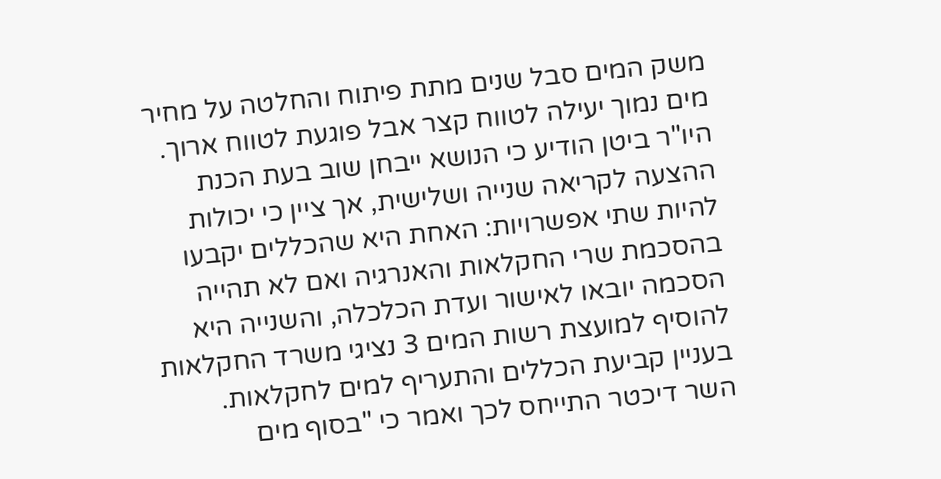משק המים סבל שנים מתת פיתוח והחלטה על מחיר מים נמוך יעילה לטווח קצר אבל פוגעת לטווח ארוך.
היו"ר ביטן הודיע כי הנושא ייבחן שוב בעת הכנת ההצעה לקריאה שנייה ושלישית, אך ציין כי יכולות להיות שתי אפשרויות: האחת היא שהכללים יקבעו בהסכמת שרי החקלאות והאנרגיה ואם לא תהייה הסכמה יובאו לאישור ועדת הכלכלה, והשנייה היא להוסיף למועצת רשות המים 3 נציגי משרד החקלאות בעניין קביעת הכללים והתעריף למים לחקלאות.
השר דיכטר התייחס לכך ואמר כי "בסוף מים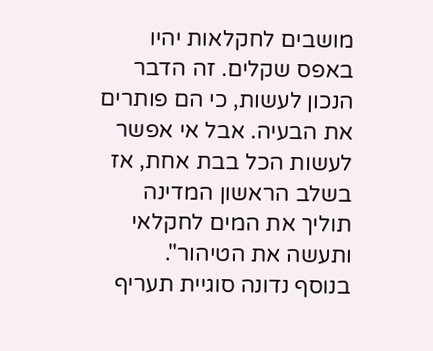מושבים לחקלאות יהיו באפס שקלים. זה הדבר הנכון לעשות, כי הם פותרים את הבעיה. אבל אי אפשר לעשות הכל בבת אחת, אז בשלב הראשון המדינה תוליך את המים לחקלאי ותעשה את הטיהור".
בנוסף נדונה סוגיית תעריף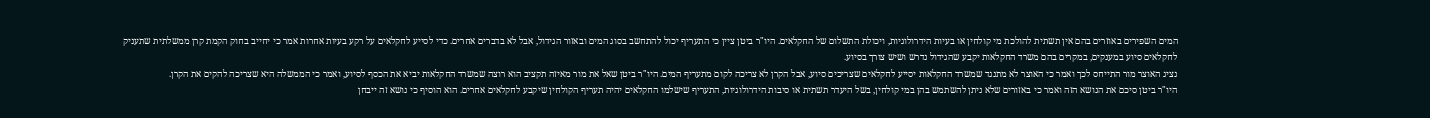המים השפירים באוזרים בהם אין תשתית להולכת מי קולחין או בעיות הידרולוגיות, ויכולת התשלום של החקלאים. היו"ר ביטן ציין כי התעריף יכול להתחשב בסוג המים ובאזור הגידול, אבל לא בדברים אחרים. כדי לסייע לחקלאים על רקע בעיות אחרות אמר כי יחייב בחוק הקמת קרן ממשלתית שתעניק לחקלאים סיוע במענקים, במקרים בהם משרד החקלאות יקבע שהגידול נדרש ושיש צורך בסיוע.
נציג האוצר מור התייחס לכך ואמר כי האוצר לא מתנגד שמשרד החקלאות יסייע לחקלאים שצריכים סיוע, אבל הקרן לא צריכה לקום מתעריף המים. היו"ר ביטן שאל את מור מאיזה תקציב הוא רוצה שמשרד החקלאות יביא את הכסף לסיוע, ואמר כי הממשלה היא שצריכה להקים את הקרן.
היו"ר ביטן סיכם את הנושא הזה ואמר כי באזורים שלא ניתן להשתמש בהן במי קולחין, בשל היעדר תשתית או סיבות הידרולוגיות, התעריף שישלמו החקלאים יהיה תעריף הקולחין שיקבע לחקלאים אחרים. הוא הוסיף כי נושא זה ייבחן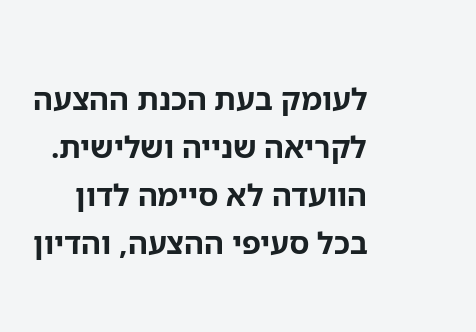לעומק בעת הכנת ההצעה לקריאה שנייה ושלישית.
הוועדה לא סיימה לדון בכל סעיפי ההצעה, והדיון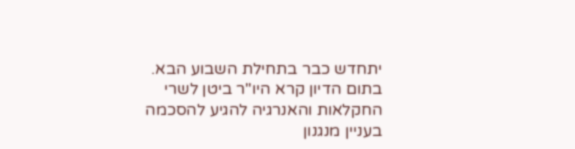יתחדש כבר בתחילת השבוע הבא. בתום הדיון קרא היו"ר ביטן לשרי החקלאות והאנרגיה להגיע להסכמה בעניין מנגנון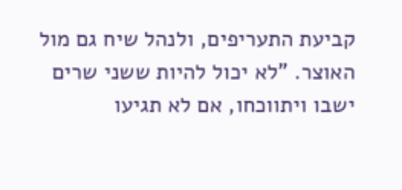קביעת התעריפים, ולנהל שיח גם מול האוצר. "לא יכול להיות ששני שרים ישבו ויתווכחו, אם לא תגיעו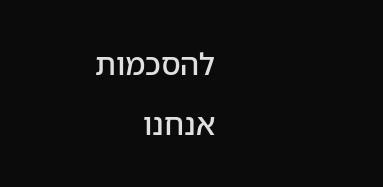להסכמות אנחנו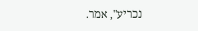נכריע", אמר.